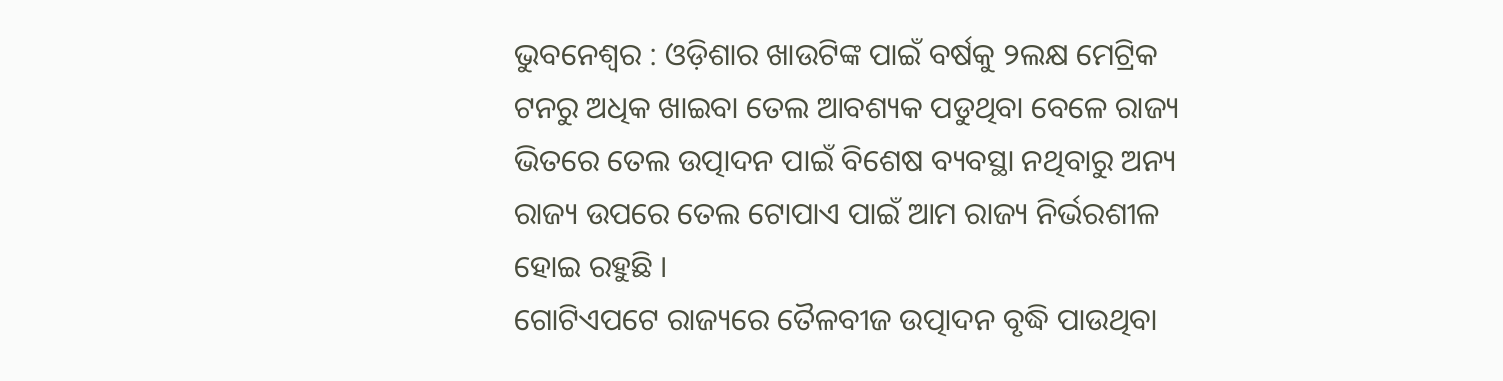ଭୁବନେଶ୍ୱର : ଓଡ଼ିଶାର ଖାଉଟିଙ୍କ ପାଇଁ ବର୍ଷକୁ ୨ଲକ୍ଷ ମେଟ୍ରିକ ଟନରୁ ଅଧିକ ଖାଇବା ତେଲ ଆବଶ୍ୟକ ପଡୁଥିବା ବେଳେ ରାଜ୍ୟ ଭିତରେ ତେଲ ଉତ୍ପାଦନ ପାଇଁ ବିଶେଷ ବ୍ୟବସ୍ଥା ନଥିବାରୁ ଅନ୍ୟ ରାଜ୍ୟ ଉପରେ ତେଲ ଟୋପାଏ ପାଇଁ ଆମ ରାଜ୍ୟ ନିର୍ଭରଶୀଳ ହୋଇ ରହୁଛି ।
ଗୋଟିଏପଟେ ରାଜ୍ୟରେ ତୈଳବୀଜ ଉତ୍ପାଦନ ବୃଦ୍ଧି ପାଉଥିବା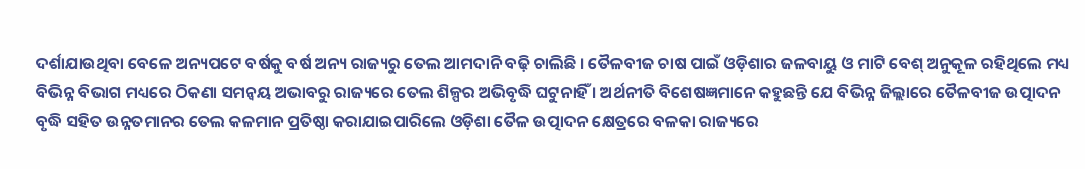ଦର୍ଶାଯାଉଥିବା ବେଳେ ଅନ୍ୟପଟେ ବର୍ଷକୁ ବର୍ଷ ଅନ୍ୟ ରାଜ୍ୟରୁ ତେଲ ଆମଦାନି ବଢ଼ି ଚାଲିଛି । ତୈଳବୀଜ ଚାଷ ପାଇଁ ଓଡ଼ିଶାର ଜଳବାୟୁ ଓ ମାଟି ବେଶ୍ ଅନୁକୂଳ ରହିଥିଲେ ମଧ୍ୟ ବିଭିନ୍ନ ବିଭାଗ ମଧ୍ୟରେ ଠିକଣା ସମନ୍ୱୟ ଅଭାବରୁ ରାଜ୍ୟରେ ତେଲ ଶିଳ୍ପର ଅଭିବୃଦ୍ଧି ଘଟୁନାହିଁ । ଅର୍ଥନୀତି ବିଶେଷଜ୍ଞମାନେ କହୁଛନ୍ତି ଯେ ବିଭିନ୍ନ ଜିଲ୍ଲାରେ ତୈଳବୀଜ ଉତ୍ପାଦନ ବୃଦ୍ଧି ସହିତ ଉନ୍ନତମାନର ତେଲ କଳମାନ ପ୍ରତିଷ୍ଠା କରାଯାଇପାରିଲେ ଓଡ଼ିଶା ତୈଳ ଉତ୍ପାଦନ କ୍ଷେତ୍ରରେ ବଳକା ରାଜ୍ୟରେ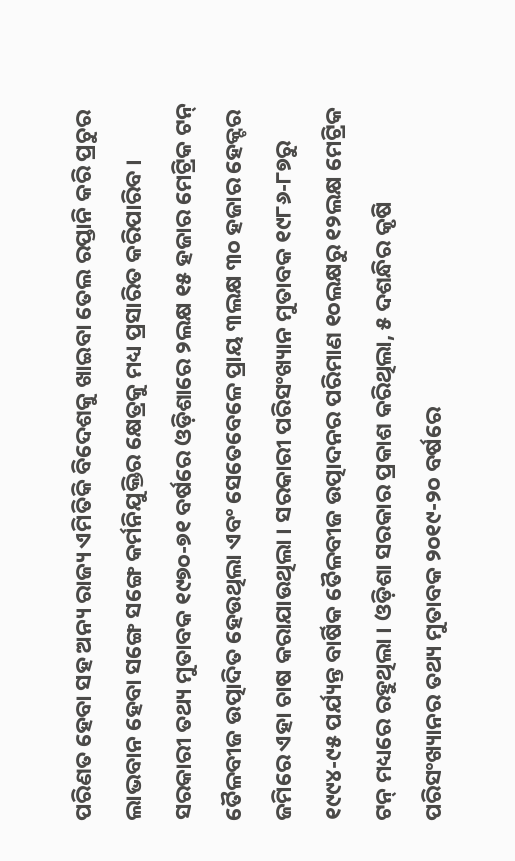ପରିଣତ ହେବା ସହ ଅନ୍ୟ ରାଜ୍ୟ ଏମିତିକି ବିଦେଶକୁ ଖାଇବା ତେଲ ରପ୍ତାନି କରି ପ୍ରଚୁର ଲାଭବାନ ହେବା ସଙ୍ଗେ ସଙ୍ଗେ କର୍ମନିଯୁକ୍ତିର କ୍ଷେତ୍ରକୁ ମଧ୍ୟ ପ୍ରସାରିତ କରିପାରିବ ।
ସରକାରୀ ତଥ୍ୟ ମୁତାବକ ୧୯୭୦-୭୧ ବର୍ଷରେ ଓଡ଼ିଶାରେ ୨ଲକ୍ଷ ୧୫ ହଜାର ମେଟ୍ରିକ ଟନ୍ ତୈଳବୀଜ ଉତ୍ପାଦିତ ହେଉଥିଲା ଏବଂ ସେତେବେଳେ ପ୍ରାୟ ୩ଲକ୍ଷ ୩୦ ହଜାର ହେକ୍ଟର ଜମିରେ ଏହା ଚାଷ କରାଯାଉଥିଲା । ସରକାରୀ ପରିସଂଖ୍ୟାନ ମୁତାବକ ୧୯୮୬-୮୭ରୁ ୧୯୯୪-୯୫ ପର୍ଯ୍ୟନ୍ତ ବାର୍ଷିକ ତୈଳବୀଜ ଉତ୍ପାଦନର ପରିମାଣ ୧୦ଲକ୍ଷରୁ ୧୨ଲକ୍ଷ ମେଟ୍ରିକ ଟନ୍ ମଧ୍ୟରେ ରହୁଥିଲା । ଓଡ଼ିଶା ସରକାର ପ୍ରକାଶ କରିଥିଲା, ୫ ଦଶନ୍ଧିର କୃଷି ପରିସଂଖ୍ୟାନର ତଥ୍ୟ ମୁତାବକ ୨୦୧୯-୨୦ ବର୍ଷରେ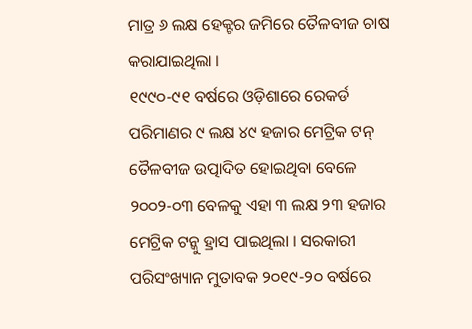ମାତ୍ର ୬ ଲକ୍ଷ ହେକ୍ଟର ଜମିରେ ତୈଳବୀଜ ଚାଷ କରାଯାଇଥିଲା ।
୧୯୯୦-୯୧ ବର୍ଷରେ ଓଡ଼ିଶାରେ ରେକର୍ଡ ପରିମାଣର ୯ ଲକ୍ଷ ୪୯ ହଜାର ମେଟ୍ରିକ ଟନ୍ ତୈଳବୀଜ ଉତ୍ପାଦିତ ହୋଇଥିବା ବେଳେ ୨୦୦୨-୦୩ ବେଳକୁ ଏହା ୩ ଲକ୍ଷ ୨୩ ହଜାର ମେଟ୍ରିକ ଟନ୍କୁ ହ୍ରାସ ପାଇଥିଲା । ସରକାରୀ ପରିସଂଖ୍ୟାନ ମୁତାବକ ୨୦୧୯-୨୦ ବର୍ଷରେ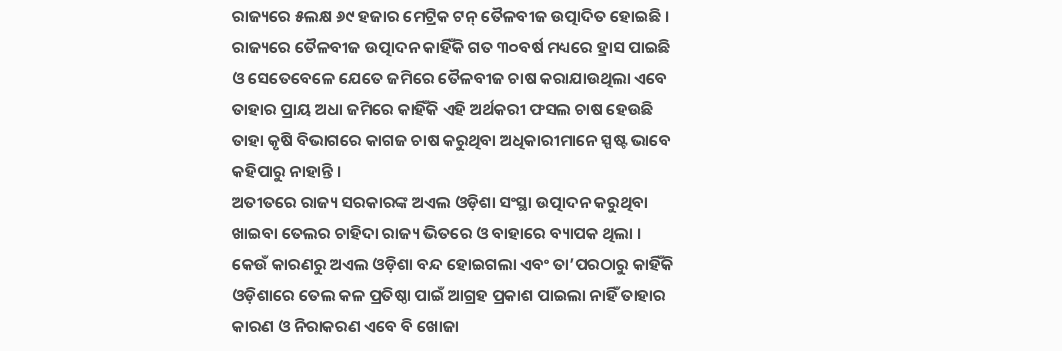ରାଜ୍ୟରେ ୫ଲକ୍ଷ ୬୯ ହଜାର ମେଟ୍ରିକ ଟନ୍ ତୈଳବୀଜ ଉତ୍ପାଦିତ ହୋଇଛି ।
ରାଜ୍ୟରେ ତୈଳବୀଜ ଉତ୍ପାଦନ କାହିଁକି ଗତ ୩୦ବର୍ଷ ମଧ୍ୟରେ ହ୍ରାସ ପାଇଛି ଓ ସେତେବେଳେ ଯେତେ ଜମିରେ ତୈଳବୀଜ ଚାଷ କରାଯାଉଥିଲା ଏବେ ତାହାର ପ୍ରାୟ ଅଧା ଜମିରେ କାହିଁକି ଏହି ଅର୍ଥକରୀ ଫସଲ ଚାଷ ହେଉଛି ତାହା କୃଷି ବିଭାଗରେ କାଗଜ ଚାଷ କରୁଥିବା ଅଧିକାରୀମାନେ ସ୍ପଷ୍ଟ ଭାବେ କହିପାରୁ ନାହାନ୍ତି ।
ଅତୀତରେ ରାଜ୍ୟ ସରକାରଙ୍କ ଅଏଲ ଓଡ଼ିଶା ସଂସ୍ଥା ଉତ୍ପାଦନ କରୁଥିବା ଖାଇବା ତେଲର ଚାହିଦା ରାଜ୍ୟ ଭିତରେ ଓ ବାହାରେ ବ୍ୟାପକ ଥିଲା । କେଉଁ କାରଣରୁ ଅଏଲ ଓଡ଼ିଶା ବନ୍ଦ ହୋଇଗଲା ଏବଂ ତା’ପରଠାରୁ କାହିଁକି ଓଡ଼ିଶାରେ ତେଲ କଳ ପ୍ରତିଷ୍ଠା ପାଇଁ ଆଗ୍ରହ ପ୍ରକାଶ ପାଇଲା ନାହିଁ ତାହାର କାରଣ ଓ ନିରାକରଣ ଏବେ ବି ଖୋଜା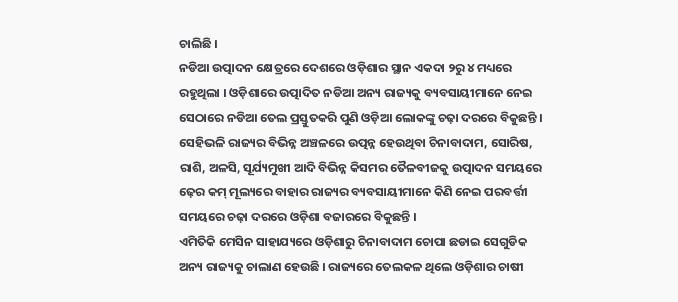ଚାଲିଛି ।
ନଡିଆ ଉତ୍ପାଦନ କ୍ଷେତ୍ରରେ ଦେଶରେ ଓଡ଼ିଶାର ସ୍ଥାନ ଏକଦା ୨ରୁ ୪ ମଧ୍ୟରେ ରହୁଥିଲା । ଓଡ଼ିଶାରେ ଉତ୍ପାଦିତ ନଡିଆ ଅନ୍ୟ ରାଜ୍ୟକୁ ବ୍ୟବସାୟୀମାନେ ନେଇ ସେଠାରେ ନଡିଆ ତେଲ ପ୍ରସ୍ତୁତକରି ପୁଣି ଓଡ଼ିଆ ଲୋକଙ୍କୁ ଚଢ଼ା ଦରରେ ବିକୁଛନ୍ତି । ସେହିଭଳି ରାଜ୍ୟର ବିଭିନ୍ନ ଅଞ୍ଚଳରେ ଉତ୍ପନ୍ନ ହେଉଥିବା ଚିନାବାଦାମ, ସୋରିଷ, ରାଶି, ଅଳସି, ସୂର୍ଯ୍ୟମୁଖୀ ଆଦି ବିଭିନ୍ନ କିସମର ତୈଳବୀଜକୁ ଉତ୍ପାଦନ ସମୟରେ ଢ଼େର କମ୍ ମୂଲ୍ୟରେ ବାହାର ରାଜ୍ୟର ବ୍ୟବସାୟୀମାନେ କିଣି ନେଇ ପରବର୍ତ୍ତୀ ସମୟରେ ଚଢ଼ା ଦରରେ ଓଡ଼ିଶା ବଜାରରେ ବିକୁଛନ୍ତି ।
ଏମିତିକି ମେସିନ ସାହାଯ୍ୟରେ ଓଡ଼ିଶାରୁ ଚିନାବାଦାମ ଚୋପା ଛଡାଇ ସେଗୁଡିକ ଅନ୍ୟ ରାଜ୍ୟକୁ ଚାଲାଣ ହେଉଛି । ରାଜ୍ୟରେ ତେଲକଳ ଥିଲେ ଓଡ଼ିଶାର ଚାଷୀ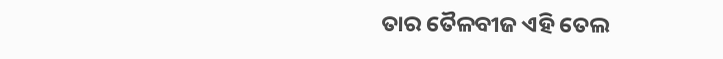ତାର ତୈଳବୀଜ ଏହି ତେଲ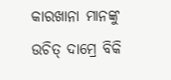କାରଖାନା ମାନଙ୍କୁ ଉଚିତ୍ ଦାମ୍ରେ ବିକି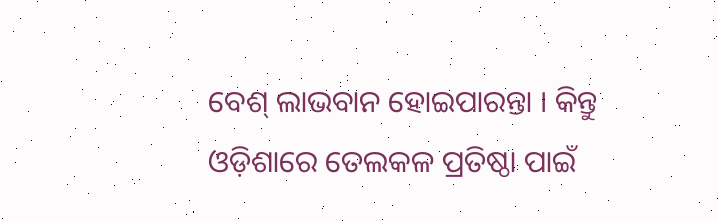ବେଶ୍ ଲାଭବାନ ହୋଇପାରନ୍ତା । କିନ୍ତୁ ଓଡ଼ିଶାରେ ତେଲକଳ ପ୍ରତିଷ୍ଠା ପାଇଁ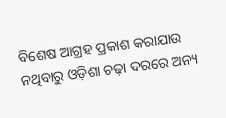ବିଶେଷ ଆଗ୍ରହ ପ୍ରକାଶ କରାଯାଉ ନଥିବାରୁ ଓଡ଼ିଶା ଚଢ଼ା ଦରରେ ଅନ୍ୟ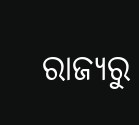ରାଜ୍ୟରୁ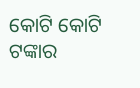କୋଟି କୋଟି ଟଙ୍କାର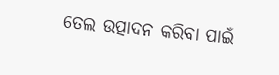ତେଲ ଉତ୍ପାଦନ କରିବା ପାଇଁ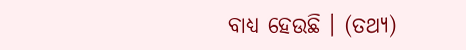ବାଧ୍ୟ ହେଉଛି । (ତଥ୍ୟ)